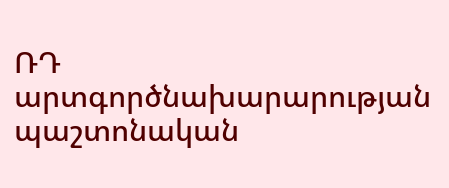ՌԴ արտգործնախարարության պաշտոնական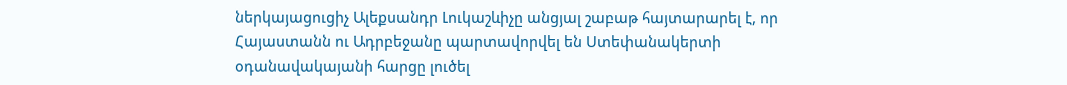ներկայացուցիչ Ալեքսանդր Լուկաշևիչը անցյալ շաբաթ հայտարարել է, որ Հայաստանն ու Ադրբեջանը պարտավորվել են Ստեփանակերտի օդանավակայանի հարցը լուծել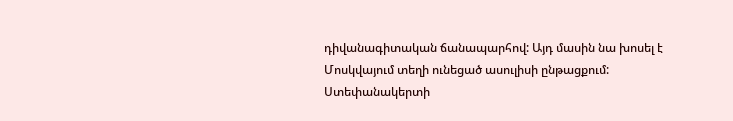դիվանագիտական ճանապարհով: Այդ մասին նա խոսել է Մոսկվայում տեղի ունեցած ասուլիսի ընթացքում:
Ստեփանակերտի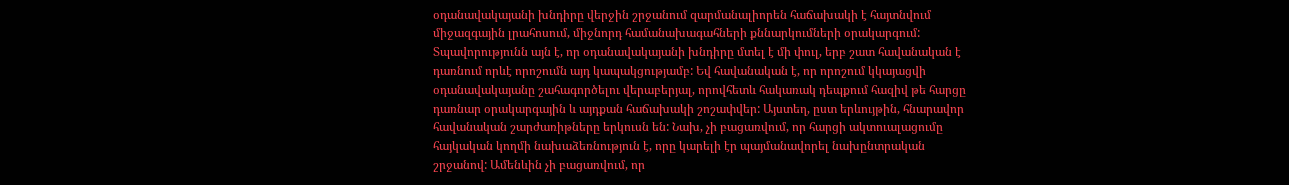օդանավակայանի խնդիրը վերջին շրջանում զարմանալիորեն հաճախակի է հայտնվում միջազգային լրահոսում, միջնորդ համանախագահների քննարկումների օրակարգում: Տպավորությունն այն է, որ օդանավակայանի խնդիրը մտել է մի փուլ, երբ շատ հավանական է դառնում որևէ որոշումն այդ կապակցությամբ: Եվ հավանական է, որ որոշում կկայացվի օդանավակայանը շահագործելու վերաբերյալ, որովհետև հակառակ դեպքում հազիվ թե հարցը դառնար օրակարգային և այդքան հաճախակի շոշափվեր: Այստեղ, ըստ երևույթին, հնարավոր հավանական շարժառիթները երկուսն են: Նախ, չի բացառվում, որ հարցի ակտուալացումը հայկական կողմի նախաձեռնություն է, որը կարելի էր պայմանավորել նախընտրական շրջանով: Ամենևին չի բացառվում, որ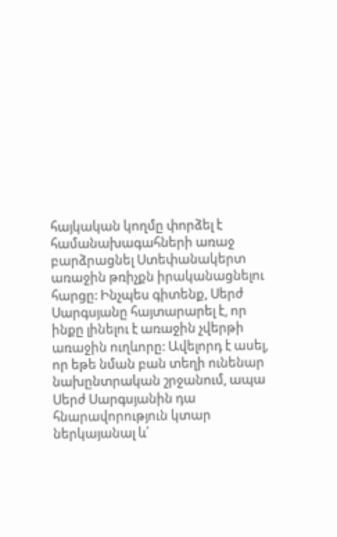հայկական կողմը փորձել է համանախագահների առաջ բարձրացնել Ստեփանակերտ առաջին թռիչքն իրականացնելու հարցը: Ինչպես գիտենք, Սերժ Սարգսյանը հայտարարել է, որ ինքը լինելու է առաջին չվերթի առաջին ուղևորը: Ավելորդ է ասել, որ եթե նման բան տեղի ունենար նախընտրական շրջանում, ապա Սերժ Սարգսյանին դա հնարավորություն կտար ներկայանալ և՛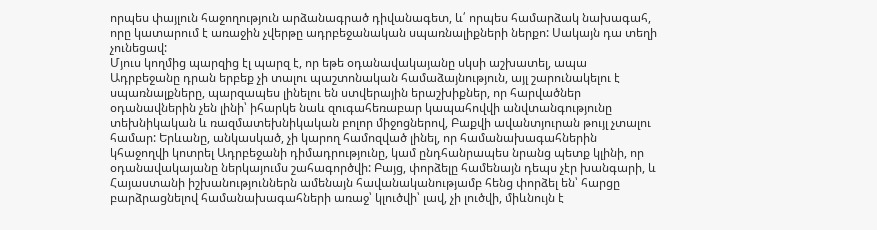որպես փայլուն հաջողություն արձանագրած դիվանագետ, և՛ որպես համարձակ նախագահ, որը կատարում է առաջին չվերթը ադրբեջանական սպառնալիքների ներքո: Սակայն դա տեղի չունեցավ:
Մյուս կողմից պարզից էլ պարզ է, որ եթե օդանավակայանը սկսի աշխատել, ապա Ադրբեջանը դրան երբեք չի տալու պաշտոնական համաձայնություն, այլ շարունակելու է սպառնալքները, պարզապես լինելու են ստվերային երաշխիքներ, որ հարվածներ օդանավներին չեն լինի՝ իհարկե նաև զուգահեռաբար կապահովվի անվտանգությունը տեխնիկական և ռազմատեխնիկական բոլոր միջոցներով, Բաքվի ավանտյուրան թույլ չտալու համար: Երևանը, անկասկած, չի կարող համոզված լինել, որ համանախագահներին կհաջողվի կոտրել Ադրբեջանի դիմադրությունը, կամ ընդհանրապես նրանց պետք կլինի, որ օդանավակայանը ներկայումս շահագործվի: Բայց, փորձելը համենայն դեպս չէր խանգարի, և Հայաստանի իշխանություններն ամենայն հավանականությամբ հենց փորձել են՝ հարցը բարձրացնելով համանախագահների առաջ՝ կլուծվի՝ լավ, չի լուծվի, միևնույն է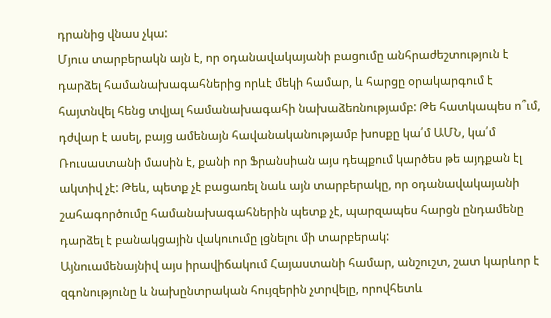դրանից վնաս չկա:
Մյուս տարբերակն այն է, որ օդանավակայանի բացումը անհրաժեշտություն է դարձել համանախագահներից որևէ մեկի համար, և հարցը օրակարգում է հայտնվել հենց տվյալ համանախագահի նախաձեռնությամբ: Թե հատկապես ո՞ւմ, դժվար է ասել, բայց ամենայն հավանականությամբ խոսքը կա՛մ ԱՄՆ, կա՛մ Ռուսաստանի մասին է, քանի որ Ֆրանսիան այս դեպքում կարծես թե այդքան էլ ակտիվ չէ: Թեև, պետք չէ բացառել նաև այն տարբերակը, որ օդանավակայանի շահագործումը համանախագահներին պետք չէ, պարզապես հարցն ընդամենը դարձել է բանակցային վակուումը լցնելու մի տարբերակ:
Այնուամենայնիվ այս իրավիճակում Հայաստանի համար, անշուշտ, շատ կարևոր է զգոնությունը և նախընտրական հույզերին չտրվելը, որովհետև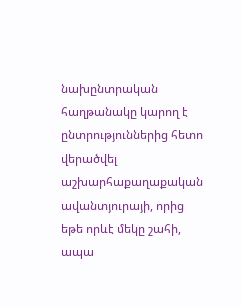նախընտրական հաղթանակը կարող է ընտրություններից հետո վերածվել աշխարհաքաղաքական ավանտյուրայի, որից եթե որևէ մեկը շահի, ապա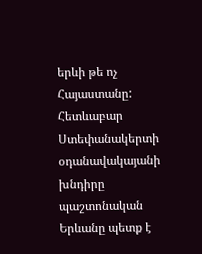երևի թե ոչ Հայաստանը: Հետևաբար Ստեփանակերտի օդանավակայանի խնդիրը պաշտոնական Երևանը պետք է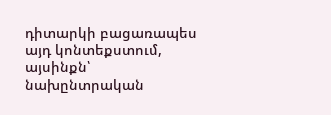դիտարկի բացառապես այդ կոնտեքստում, այսինքն՝ նախընտրական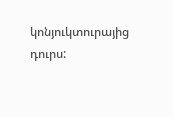կոնյուկտուրայից դուրս: